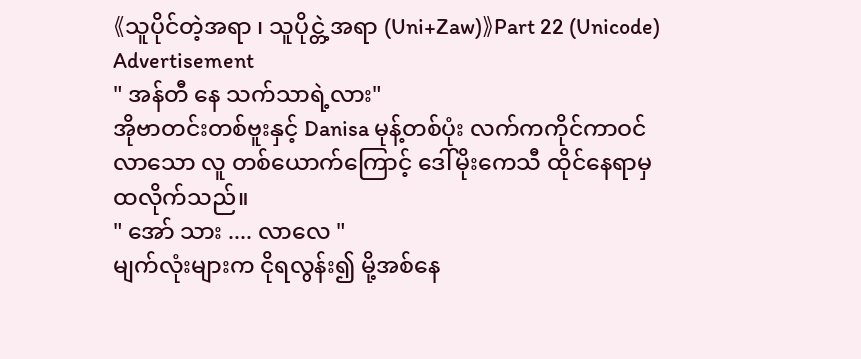《သူပိုင်တဲ့အရာ ၊ သူပိုင္တဲ့အရာ (Uni+Zaw)》Part 22 (Unicode)
Advertisement
" အန်တီ နေ သက်သာရဲ့လား"
အိုဗာတင်းတစ်ဗူးနှင့် Danisa မုန့်တစ်ပုံး လက်ကကိုင်ကာဝင်လာသော လူ တစ်ယောက်ကြောင့် ဒေါ်မိုးကေသီ ထိုင်နေရာမှ ထလိုက်သည်။
" အော် သား .... လာလေ "
မျက်လုံးများက ငိုရလွန်း၍ မို့အစ်နေ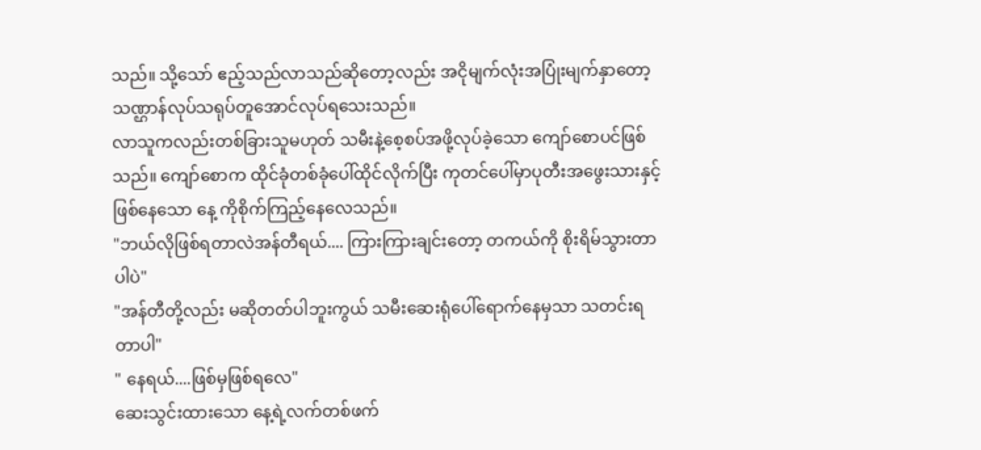သည်။ သို့သော် ဧည့်သည်လာသည်ဆိုတော့လည်း အငိုမျက်လုံးအပြုံးမျက်နှာတော့ သဏ္ဌာန်လုပ်သရုပ်တူအောင်လုပ်ရသေးသည်။
လာသူကလည်းတစ်ခြားသူမဟုတ် သမီးနဲ့စေ့စပ်အဖို့လုပ်ခဲ့သော ကျော်စောပင်ဖြစ် သည်။ ကျော်စောက ထိုင်ခုံတစ်ခုံပေါ်ထိုင်လိုက်ပြီး ကုတင်ပေါ်မှာပုတီးအဖွေးသားနှင့်ဖြစ်နေသော နေ့ ကိုစိုက်ကြည့်နေလေသည်။
"ဘယ်လိုဖြစ်ရတာလဲအန်တီရယ်.... ကြားကြားချင်းတော့ တကယ်ကို စိုးရိမ်သွားတာပါပဲ"
"အန်တီတို့လည်း မဆိုတတ်ပါဘူးကွယ် သမီးဆေးရုံပေါ်ရောက်နေမှသာ သတင်းရတာပါ"
" နေရယ်....ဖြစ်မှဖြစ်ရလေ"
ဆေးသွင်းထားသော နေ့ရဲ့လက်တစ်ဖက်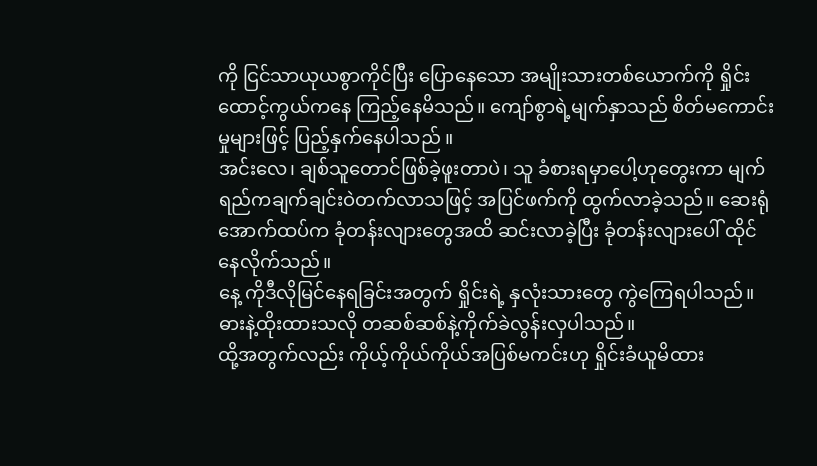ကို ငြင်သာယုယစွာကိုင်ပြီး ပြောနေသော အမျိုးသားတစ်ယောက်ကို ရှိုင်းထောင့်ကွယ်ကနေ ကြည့်နေမိသည်။ ကျော်စွာရဲ့မျက်နှာသည် စိတ်မကောင်းမှုများဖြင့် ပြည့်နှက်နေပါသည် ။
အင်းလေ၊ ချစ်သူတောင်ဖြစ်ခဲ့ဖူးတာပဲ၊ သူ ခံစားရမှာပေါ့ဟုတွေးကာ မျက်ရည်ကချက်ချင်းဝဲတက်လာသဖြင့် အပြင်ဖက်ကို ထွက်လာခဲ့သည်။ ဆေးရုံအောက်ထပ်က ခုံတန်းလျားတွေအထိ ဆင်းလာခဲ့ပြီး ခုံတန်းလျားပေါ် ထိုင်နေလိုက်သည်။
နေ့ ကိုဒီလိုမြင်နေရခြင်းအတွက် ရှိုင်းရဲ့ နှလုံးသားတွေ ကွဲကြေရပါသည်။ ဓားနဲ့ထိုးထားသလို တဆစ်ဆစ်နဲ့ကိုက်ခဲလွန်းလှပါသည်။
ထို့အတွက်လည်း ကိုယ့်ကိုယ်ကိုယ်အပြစ်မကင်းဟု ရှိုင်းခံယူမိထား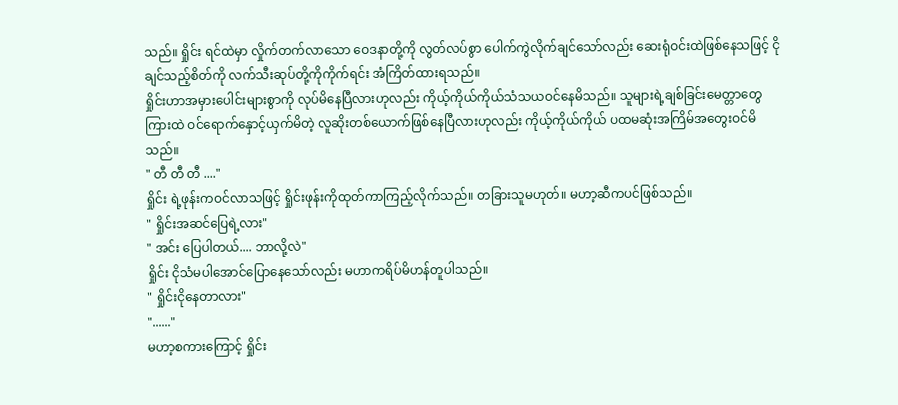သည်။ ရှိုင်း ရင်ထဲမှာ လှိုက်တက်လာသော ဝေဒနာတို့ကို လွတ်လပ်စွာ ပေါက်ကွဲလိုက်ချင်သော်လည်း ဆေးရုံဝင်းထဲဖြစ်နေသဖြင့် ငိုချင်သည့်စိတ်ကို လက်သီးဆုပ်တို့ကိုကိုက်ရင်း အံကြိတ်ထားရသည်။
ရှိုင်းဟာအမှားပေါင်းများစွာကို လုပ်မိနေပြီလားဟုလည်း ကိုယ့်ကိုယ်ကိုယ်သံသယဝင်နေမိသည်။ သူများရဲ့ချစ်ခြင်းမေတ္တာတွေကြားထဲ ဝင်ရောက်နှောင့်ယှက်မိတဲ့ လူဆိုးတစ်ယောက်ဖြစ်နေပြီလားဟုလည်း ကိုယ့်ကိုယ်ကိုယ် ပထမဆုံးအကြိမ်အတွေးဝင်မိသည်။
" တီ တီ တီ ...."
ရှိုင်း ရဲ့ဖုန်းကဝင်လာသဖြင့် ရှိုင်းဖုန်းကိုထုတ်ကာကြည့်လိုက်သည်။ တခြားသူမဟုတ်။ မဟာ့ဆီကပင်ဖြစ်သည်။
" ရှိုင်းအဆင်ပြေရဲ့လား"
" အင်း ပြေပါတယ်.... ဘာလို့လဲ"
ရှိုင်း ငိုသံမပါအောင်ပြောနေသော်လည်း မဟာကရိပ်မိဟန်တူပါသည်။
" ရှိုင်းငိုနေတာလား"
"......"
မဟာ့စကားကြောင့် ရှိုင်း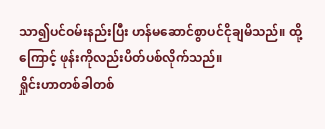သာ၍ပင်ဝမ်းနည်းပြီး ဟန်မဆောင်စွာပင်ငိုချမိသည်။ ထို့ကြောင့် ဖုန်းကိုလည်းပိတ်ပစ်လိုက်သည်။
ရှိုင်းဟာတစ်ခါတစ်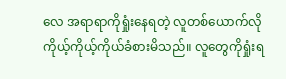လေ အရာရာကိုရှုံးနေရတဲ့ လူတစ်ယောက်လို ကိုယ့်ကိုယ့်ကိုယ်ခံစားမိသည်။ လူတွေကိုရှုံးရ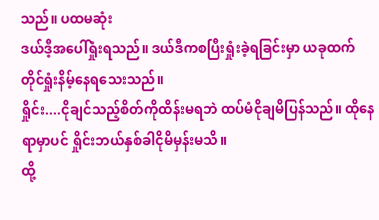သည်။ ပထမဆုံး
ဒယ်ဒီ့အပေါ်ရှုံးရသည်။ ဒယ်ဒီကစပြီးရှုံးခဲ့ရခြင်းမှာ ယခုထက်တိုင်ရှုံးနိမ့်နေရသေးသည်။
ရှိုင်း....ငိုချင်သည့်စိတ်ကိုထိန်းမရဘဲ ထပ်မံငိုချမိပြန်သည်။ ထိုနေရာမှာပင် ရှိုင်းဘယ်နှစ်ခါငိုမိမှန်းမသိ။
ထို့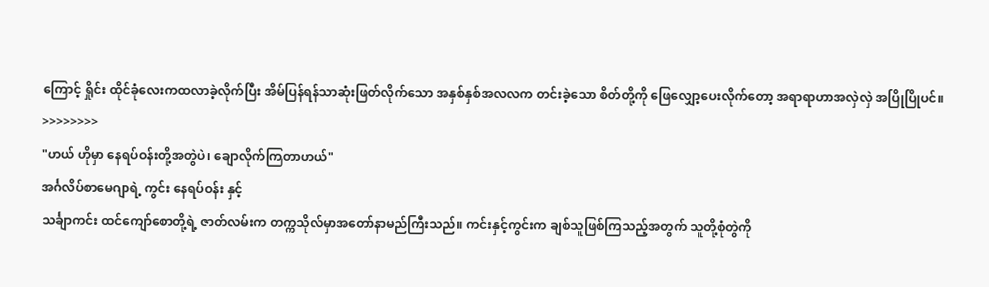ကြောင့် ရှိုင်း ထိုင်ခုံလေးကထလာခဲ့လိုက်ပြီး အိမ်ပြန်ရန်သာဆုံးဖြတ်လိုက်သော အနှစ်နှစ်အလလက တင်းခဲ့သော စိတ်တို့ကို ဖြေလျှော့ပေးလိုက်တော့ အရာရာဟာအလှဲလှဲ အပြိုပြိုပင်။
>>>>>>>>
"ဟယ် ဟိုမှာ နေရပ်ဝန်းတို့အတွဲပဲ၊ ချောလိုက်ကြတာဟယ်"
အင်္ဂလိပ်စာမေဂျာရဲ့ ကွင်း နေရပ်ဝန်း နှင့်
သင်္ချာကင်း ထင်ကျော်စောတို့ရဲ့ ဇာတ်လမ်းက တက္ကသိုလ်မှာအတော်နာမည်ကြီးသည်။ ကင်းနှင့်ကွင်းက ချစ်သူဖြစ်ကြသည့်အတွက် သူတို့စုံတွဲကို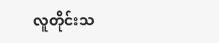လူတိုင်းသ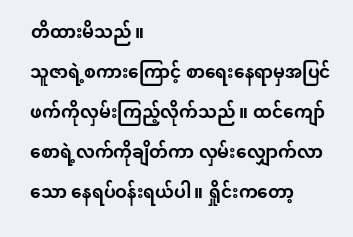တိထားမိသည်။
သူဇာရဲ့စကားကြောင့် စာရေးနေရာမှအပြင်ဖက်ကိုလှမ်းကြည့်လိုက်သည်။ ထင်ကျော်စောရဲ့လက်ကိုချိတ်ကာ လှမ်းလျှောက်လာသော နေရပ်ဝန်းရယ်ပါ။ ရှိုင်းကတော့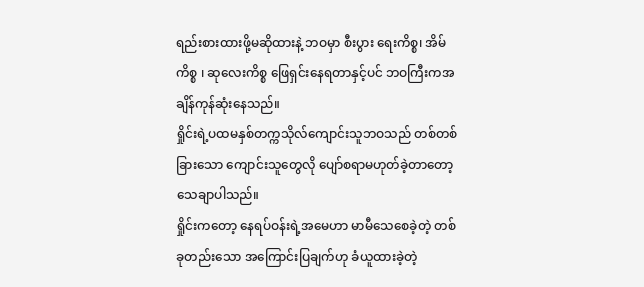ရည်းစားထားဖို့မဆိုထားနဲ့ ဘဝမှာ စီးပွား ရေးကိစ္စ၊ အိမ်ကိစ္စ ၊ ဆုလေးကိစ္စ ဖြေရှင်းနေရတာနှင့်ပင် ဘဝကြီးကအချိန်ကုန်ဆုံးနေသည်။
ရှိုင်းရဲ့ပထမနှစ်တက္ကသိုလ်ကျောင်းသူဘဝသည် တစ်တစ်ခြားသော ကျောင်းသူတွေလို ပျော်စရာမဟုတ်ခဲ့တာတော့သေချာပါသည်။
ရှိုင်းကတော့ နေရပ်ဝန်းရဲ့အမေဟာ မာမီသေစေခဲ့တဲ့ တစ်ခုတည်းသော အကြောင်းပြချက်ဟု ခံယူထားခဲ့တဲ့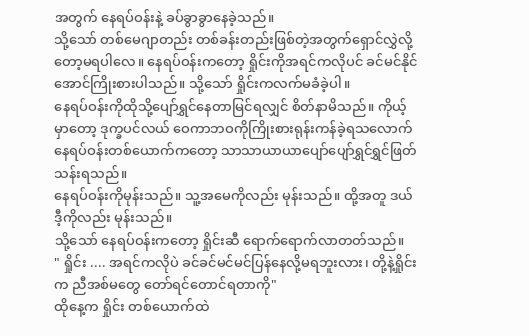အတွက် နေရပ်ဝန်းနဲ့ ခပ်ခွာခွာနေခဲ့သည်။
သို့သော် တစ်မေဂျာတည်း တစ်ခန်းတည်းဖြစ်တဲ့အတွက်ရှောင်လွှဲလို့တော့မရပါလေ။ နေရပ်ဝန်းကတော့ ရှိုင်းကိုအရင်ကလိုပင် ခင်မင်နိုင်အောင်ကြိုးစားပါသည်။ သို့သော် ရှိုင်းကလက်မခံခဲ့ပါ။
နေရပ်ဝန်းကိုထိုသို့ပျော်ရွှင်နေတာမြင်ရလျှင် စိတ်နာမိသည်။ ကိုယ့်မှာတော့ ဒုက္ခပင်လယ် ဝေကာဘဝကိုကြိုးစားရုန်းကန်ခဲ့ရသလောက် နေရပ်ဝန်းတစ်ယောက်ကတော့ သာသာယာယာပျော်ပျော်ရွှင်ရွှင်ဖြတ်သန်းရသည်။
နေရပ်ဝန်းကိုမုန်းသည်။ သူ့အမေကိုလည်း မုန်းသည်။ ထို့အတူ ဒယ်ဒီ့ကိုလည်း မုန်းသည်။
သို့သော် နေရပ်ဝန်းကတော့ ရှိုင်းဆီ ရောက်ရောက်လာတတ်သည်။
" ရှိုင်း .... အရင်ကလိုပဲ ခင်ခင်မင်မင်ပြန်နေလို့မရဘူးလား၊ တို့နဲ့ရှိုင်းက ညီအစ်မတွေ တော်ရင်တောင်ရတာကို"
ထိုနေ့က ရှိုင်း တစ်ယောက်ထဲ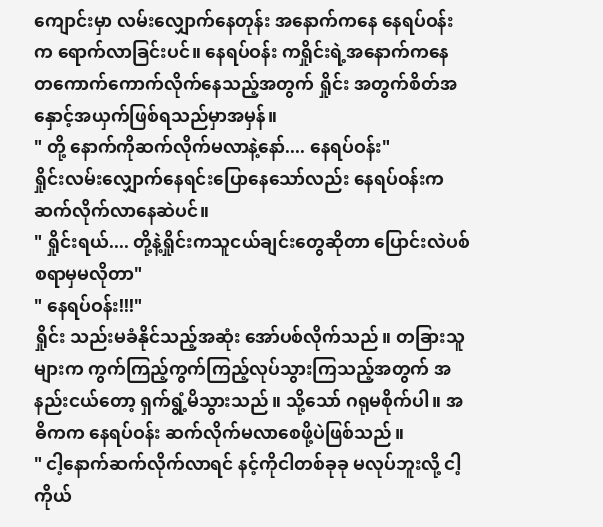ကျောင်းမှာ လမ်းလျှောက်နေတုန်း အနောက်ကနေ နေရပ်ဝန်းက ရောက်လာခြင်းပင်။ နေရပ်ဝန်း ကရှိုင်းရဲ့အနောက်ကနေ တကောက်ကောက်လိုက်နေသည့်အတွက် ရှိုင်း အတွက်စိတ်အနှောင့်အယှက်ဖြစ်ရသည်မှာအမှန်။
" တို့ နောက်ကိုဆက်လိုက်မလာနဲ့နော်.... နေရပ်ဝန်း"
ရှိုင်းလမ်းလျှောက်နေရင်းပြောနေသော်လည်း နေရပ်ဝန်းက ဆက်လိုက်လာနေဆဲပင်။
" ရှိုင်းရယ်.... တို့နဲ့ရှိုင်းကသူငယ်ချင်းတွေဆိုတာ ပြောင်းလဲပစ်စရာမှမလိုတာ"
" နေရပ်ဝန်း!!!"
ရှိုင်း သည်းမခံနိုင်သည့်အဆုံး အော်ပစ်လိုက်သည်။ တခြားသူများက ကွက်ကြည့်ကွက်ကြည့်လုပ်သွားကြသည့်အတွက် အနည်းငယ်တော့ ရှက်ရွံ့မိသွားသည်။ သို့သော် ဂရုမစိုက်ပါ။ အဓိကက နေရပ်ဝန်း ဆက်လိုက်မလာစေဖို့ပဲဖြစ်သည်။
" ငါ့နောက်ဆက်လိုက်လာရင် နင့်ကိုငါတစ်ခုခု မလုပ်ဘူးလို့ ငါ့ကိုယ်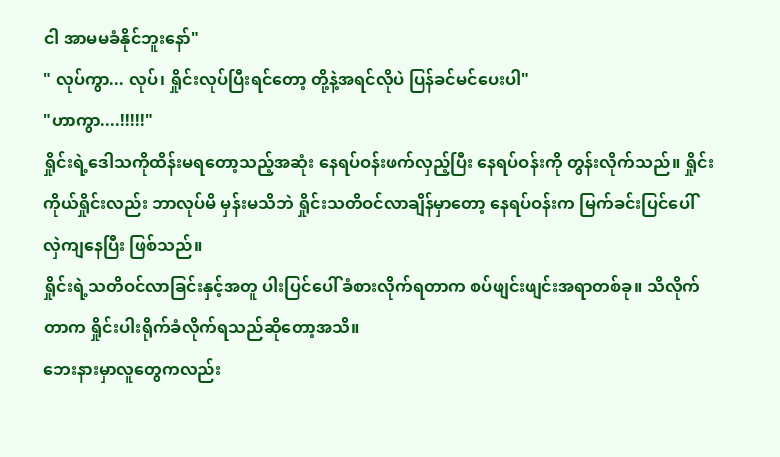ငါ အာမမခံနိုင်ဘူးနော်"
" လုပ်ကွာ... လုပ်၊ ရှိုင်းလုပ်ပြီးရင်တော့ တို့နဲ့အရင်လိုပဲ ပြန်ခင်မင်ပေးပါ"
"ဟာကွာ....!!!!!"
ရှိုင်းရဲ့ဒေါသကိုထိန်းမရတော့သည့်အဆုံး နေရပ်ဝန်းဖက်လှည့်ပြီး နေရပ်ဝန်းကို တွန်းလိုက်သည်။ ရှိုင်းကိုယ်ရှိုင်းလည်း ဘာလုပ်မိ မှန်းမသိဘဲ ရှိုင်းသတိဝင်လာချိန်မှာတော့ နေရပ်ဝန်းက မြက်ခင်းပြင်ပေါ် လှဲကျနေပြီး ဖြစ်သည်။
ရှိုင်းရဲ့သတိဝင်လာခြင်းနှင့်အတူ ပါးပြင်ပေါ် ခံစားလိုက်ရတာက စပ်ဖျင်းဖျင်းအရာတစ်ခု။ သိလိုက်တာက ရှိုင်းပါးရိုက်ခံလိုက်ရသည်ဆိုတော့အသိ။
ဘေးနားမှာလူတွေကလည်း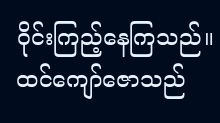ဝိုင်းကြည့်နေကြသည်။ ထင်ကျော်ဇောသည်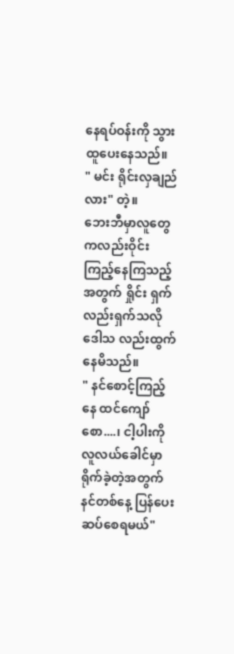နေရပ်ဝန်းကို သွားထူပေးနေသည်။
" မင်း ရိုင်းလှချည်လား" တဲ့။
ဘေးဘီမှာလူတွေကလည်းဝိုင်းကြည့်နေကြသည့်အတွက် ရှိုင်း ရှက်လည်းရှက်သလိုဒေါသ လည်းထွက်နေမိသည်။
" နင်စောင့်ကြည့်နေ ထင်ကျော်စော....၊ ငါ့ပါးကိုလူလယ်ခေါင်မှာရိုက်ခဲ့တဲ့အတွက် နင်တစ်နေ့ ပြန်ပေးဆပ်စေရမယ်"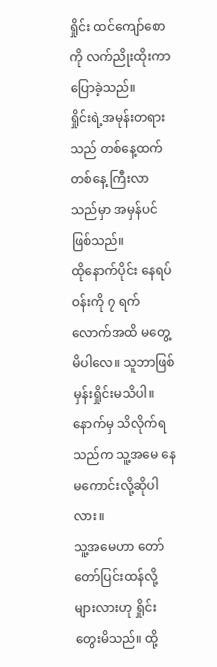ရှိုင်း ထင်ကျော်စောကို လက်ညိုးထိုးကာပြောခဲ့သည်။
ရှိုင်းရဲ့အမုန်းတရားသည် တစ်နေ့ထက်တစ်နေ့ ကြီးလာသည်မှာ အမှန်ပင်ဖြစ်သည်။
ထိုနောက်ပိုင်း နေရပ်ဝန်းကို ၇ ရက်လောက်အထိ မတွေ့မိပါလေ။ သူဘာဖြစ်မှန်းရှိုင်းမသိပါ။ နောက်မှ သိလိုက်ရသည်က သူ့အမေ နေမကောင်းလို့ဆိုပါလား။
သူ့အမေဟာ တော်တော်ပြင်းထန်လို့များလားဟု ရှိုင်းတွေးမိသည်။ ထို့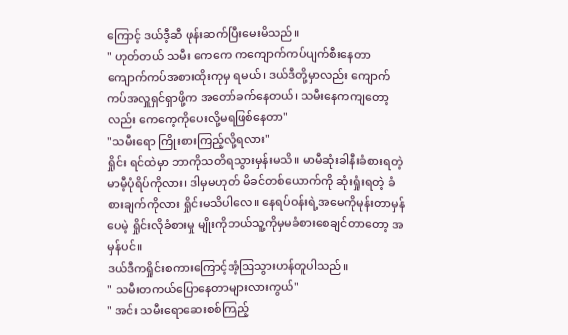ကြောင့် ဒယ်ဒီ့ဆီ ဖုန်းဆက်ပြီးမေးမိသည်။
" ဟုတ်တယ် သမီး ကေကေ ကကျောက်ကပ်ပျက်စီးနေတာ ကျောက်ကပ်အစားထိုးကုမှ ရမယ်၊ ဒယ်ဒီတို့မှာလည်း ကျောက်ကပ်အလှူရှင်ရှာဖို့က အတော်ခက်နေတယ်၊ သမီးနေကကျတော့လည်း ကေကေ့ကိုပေးလို့မရဖြစ်နေတာ"
"သမီးရော ကြိုးစားကြည့်လို့ရလား"
ရှိုင်း ရင်ထဲမှာ ဘာကိုသတိရသွားမှန်းမသိ။ မာမီဆုံးခါနီးခံစားရတဲ့မာမီ့ပုံရိပ်ကိုလား၊ ဒါမှမဟုတ် မိခင်တစ်ယောက်ကို ဆုံးရှုံးရတဲ့ ခံစားချက်ကိုလား ရှိုင်းမသိပါလေ။ နေရပ်ဝန်းရဲ့အမေကိုမုန်းတာမှန်ပေမဲ့ ရှိုင်းလိုခံစားမှု မျိုးကိုဘယ်သူ့ကိုမှမခံစားစေချင်တာတော့ အမှန်ပင်။
ဒယ်ဒီကရှိုင်းစကားကြောင့်အံ့ဩသွားဟန်တူပါသည်။
" သမီးတကယ်ပြောနေတာများလားကွယ်"
" အင်း သမီးရောဆေးစစ်ကြည့်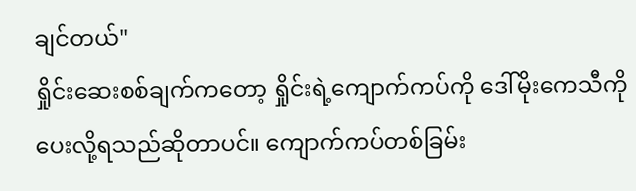ချင်တယ်"
ရှိုင်းဆေးစစ်ချက်ကတော့ ရှိုင်းရဲ့ကျောက်ကပ်ကို ဒေါ်မိုးကေသီကို ပေးလို့ရသည်ဆိုတာပင်။ ကျောက်ကပ်တစ်ခြမ်း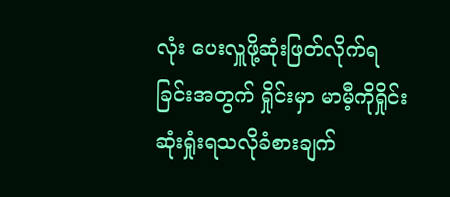လုံး ပေးလှူဖို့ဆုံးဖြတ်လိုက်ရခြင်းအတွက် ရှိုင်းမှာ မာမီ့ကိုရှိုင်းဆုံးရှုံးရသလိုခံစားချက်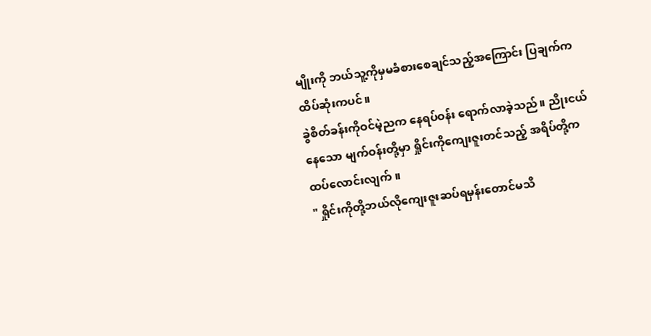မျိုးကို ဘယ်သူ့ကိုမှမခံစားစေချင်သည့်အကြောင်း ပြချက်က ထိပ်ဆုံးကပင်။
ခွဲစိတ်ခန်းကိုဝင်မဲ့ညက နေရပ်ဝန်း ရောက်လာခဲ့သည်။ ညိုးငယ်နေသော မျက်ဝန်းတို့မှာ ရှိုင်းကိုကျေးဇူးတင်သည့် အရိပ်တို့ကထပ်လောင်းလျက်။
" ရှိုင်းကိုတို့ဘယ်လိုကျေးဇူးဆပ်ရမှန်းတောင်မသိ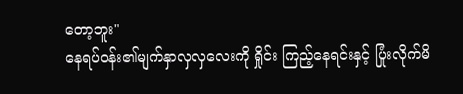တော့ဘူး"
နေရပ်ဝန်း၏မျက်နှာလှလှလေးကို ရှိုင်း ကြည့်နေရင်းနှင့် ပြုံးလိုက်မိ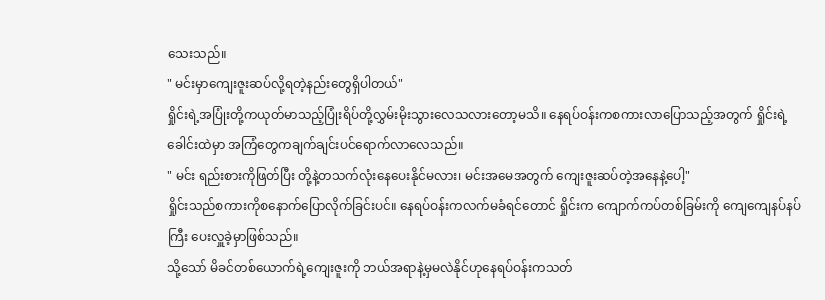သေးသည်။
" မင်းမှာကျေးဇူးဆပ်လို့ရတဲ့နည်းတွေရှိပါတယ်"
ရှိုင်းရဲ့အပြုံးတို့ကယုတ်မာသည့်ပြုံးရိပ်တို့လွှမ်းမိုးသွားလေသလားတော့မသိ။ နေရပ်ဝန်းကစကားလာပြောသည့်အတွက် ရှိုင်းရဲ့ခေါင်းထဲမှာ အကြံတွေကချက်ချင်းပင်ရောက်လာလေသည်။
" မင်း ရည်းစားကိုဖြတ်ပြီး တို့နဲ့တသက်လုံးနေပေးနိုင်မလား၊ မင်းအမေအတွက် ကျေးဇူးဆပ်တဲ့အနေနဲ့ပေါ့"
ရှိုင်းသည်စကားကိုစနောက်ပြောလိုက်ခြင်းပင်။ နေရပ်ဝန်းကလက်မခံရင်တောင် ရှိုင်းက ကျောက်ကပ်တစ်ခြမ်းကို ကျေကျေနပ်နပ်ကြီး ပေးလှူခဲ့မှာဖြစ်သည်။
သို့သော် မိခင်တစ်ယောက်ရဲ့ကျေးဇူးကို ဘယ်အရာနဲ့မှမလဲနိုင်ဟုနေရပ်ဝန်းကသတ်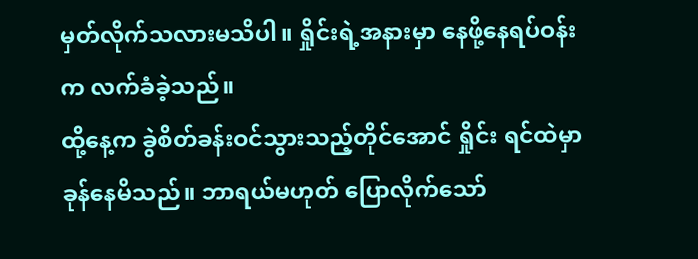မှတ်လိုက်သလားမသိပါ။ ရှိုင်းရဲ့အနားမှာ နေဖို့နေရပ်ဝန်းက လက်ခံခဲ့သည်။
ထို့နေ့က ခွဲစိတ်ခန်းဝင်သွားသည့်တိုင်အောင် ရှိုင်း ရင်ထဲမှာခုန်နေမိသည်။ ဘာရယ်မဟုတ် ပြောလိုက်သော်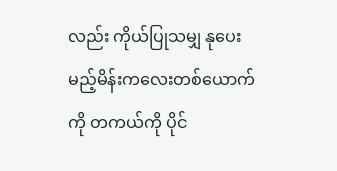လည်း ကိုယ်ပြုသမျှ နုပေးမည့်မိန်းကလေးတစ်ယောက်ကို တကယ်ကို ပိုင်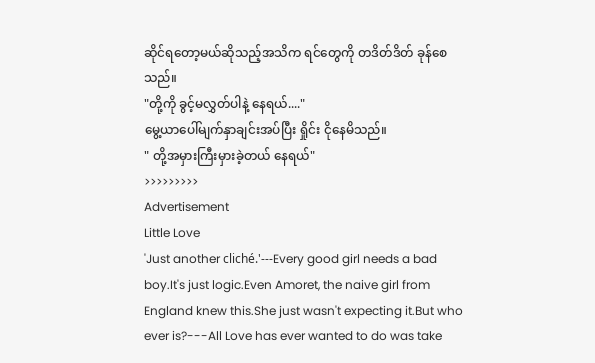ဆိုင်ရတော့မယ်ဆိုသည့်အသိက ရင်တွေကို တဒိတ်ဒိတ် ခုန်စေသည်။
"တို့ကို ခွင့်မလွှတ်ပါနဲ့ နေရယ်...."
မွေ့ယာပေါ်မျက်နှာချင်းအပ်ပြီး ရှိုင်း ငိုနေမိသည်။
" တို့အမှားကြီးမှားခဲ့တယ် နေရယ်"
>>>>>>>>>
Advertisement
Little Love
'Just another cliché.'---Every good girl needs a bad boy.It's just logic.Even Amoret, the naive girl from England knew this.She just wasn't expecting it.But who ever is?---All Love has ever wanted to do was take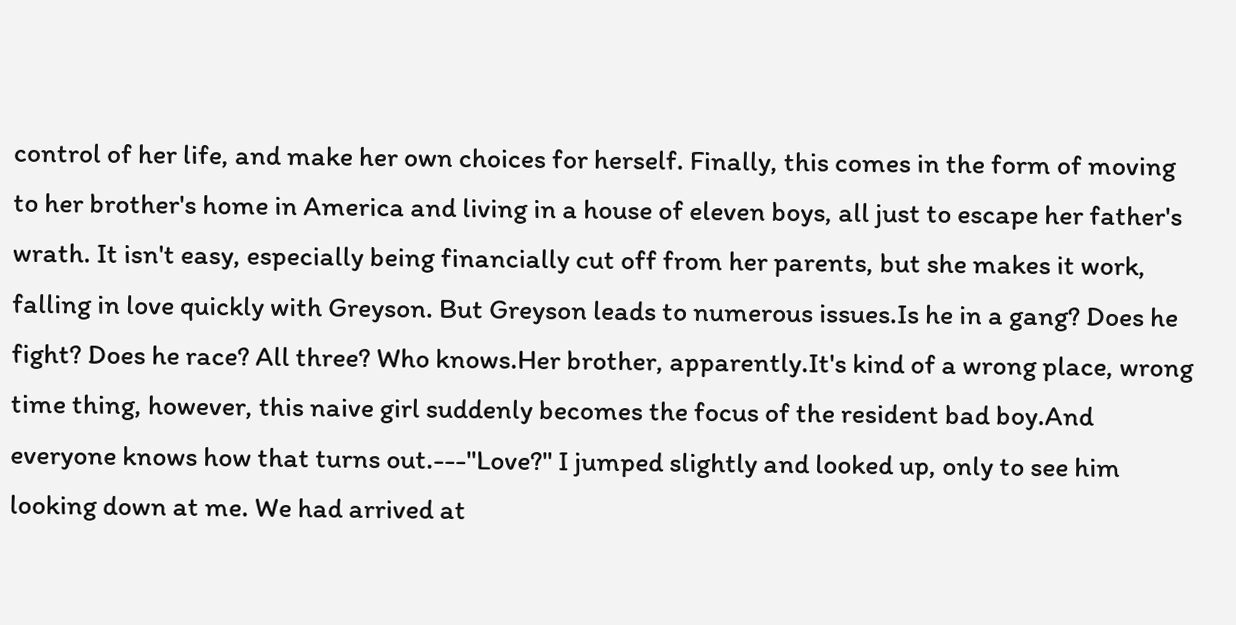control of her life, and make her own choices for herself. Finally, this comes in the form of moving to her brother's home in America and living in a house of eleven boys, all just to escape her father's wrath. It isn't easy, especially being financially cut off from her parents, but she makes it work, falling in love quickly with Greyson. But Greyson leads to numerous issues.Is he in a gang? Does he fight? Does he race? All three? Who knows.Her brother, apparently.It's kind of a wrong place, wrong time thing, however, this naive girl suddenly becomes the focus of the resident bad boy.And everyone knows how that turns out.---"Love?" I jumped slightly and looked up, only to see him looking down at me. We had arrived at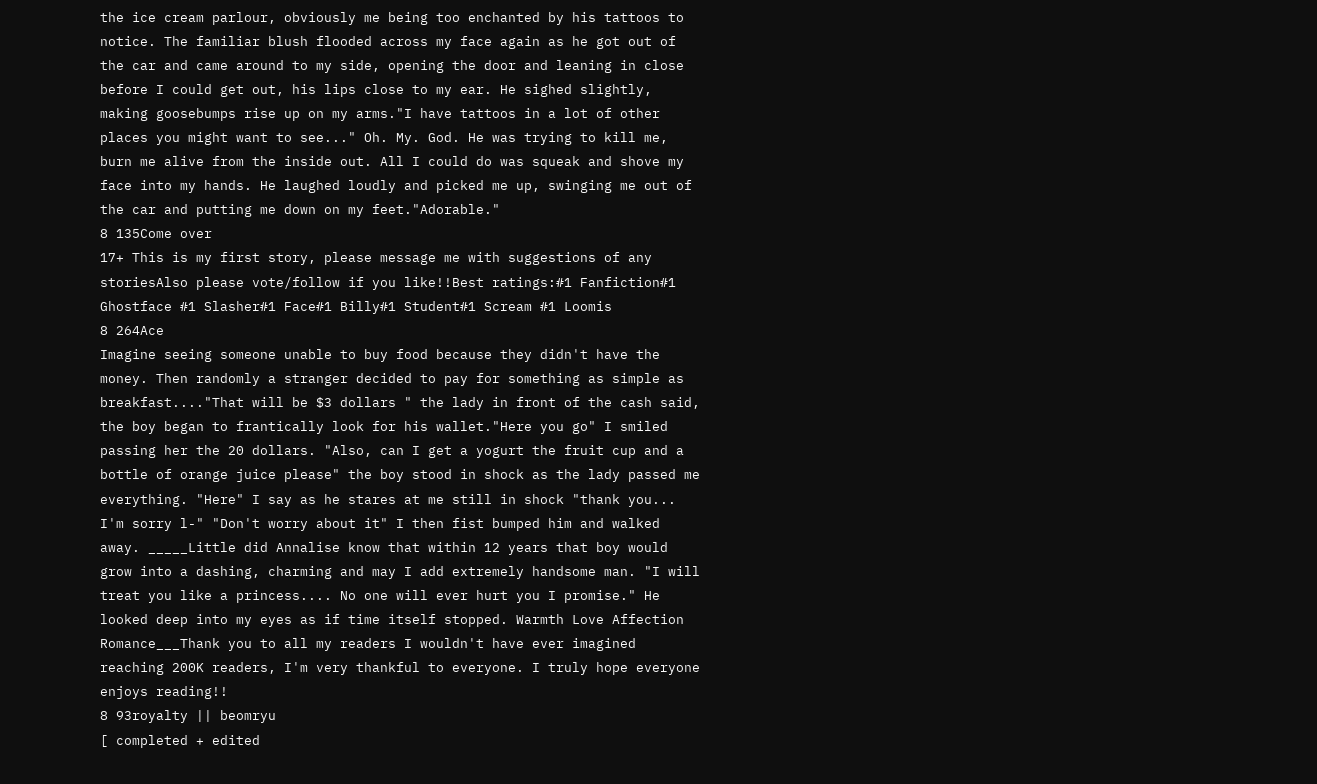the ice cream parlour, obviously me being too enchanted by his tattoos to notice. The familiar blush flooded across my face again as he got out of the car and came around to my side, opening the door and leaning in close before I could get out, his lips close to my ear. He sighed slightly, making goosebumps rise up on my arms."I have tattoos in a lot of other places you might want to see..." Oh. My. God. He was trying to kill me, burn me alive from the inside out. All I could do was squeak and shove my face into my hands. He laughed loudly and picked me up, swinging me out of the car and putting me down on my feet."Adorable."
8 135Come over
17+ This is my first story, please message me with suggestions of any storiesAlso please vote/follow if you like!!Best ratings:#1 Fanfiction#1 Ghostface #1 Slasher#1 Face#1 Billy#1 Student#1 Scream #1 Loomis
8 264Ace
Imagine seeing someone unable to buy food because they didn't have the money. Then randomly a stranger decided to pay for something as simple as breakfast...."That will be $3 dollars " the lady in front of the cash said, the boy began to frantically look for his wallet."Here you go" I smiled passing her the 20 dollars. "Also, can I get a yogurt the fruit cup and a bottle of orange juice please" the boy stood in shock as the lady passed me everything. "Here" I say as he stares at me still in shock "thank you... I'm sorry l-" "Don't worry about it" I then fist bumped him and walked away. _____Little did Annalise know that within 12 years that boy would grow into a dashing, charming and may I add extremely handsome man. "I will treat you like a princess.... No one will ever hurt you I promise." He looked deep into my eyes as if time itself stopped. Warmth Love Affection Romance___Thank you to all my readers I wouldn't have ever imagined reaching 200K readers, I'm very thankful to everyone. I truly hope everyone enjoys reading!!
8 93royalty || beomryu
[ completed + edited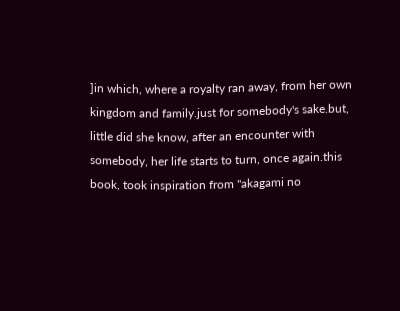]in which, where a royalty ran away, from her own kingdom and family.just for somebody's sake.but, little did she know, after an encounter with somebody, her life starts to turn, once again.this book, took inspiration from "akagami no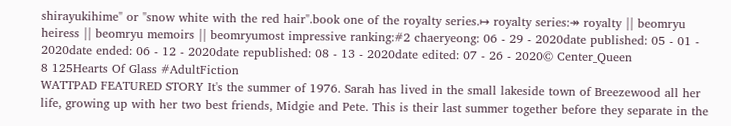shirayukihime" or "snow white with the red hair".book one of the royalty series.↦ royalty series:↠ royalty || beomryu heiress || beomryu memoirs || beomryumost impressive ranking:#2 chaeryeong: 06 - 29 - 2020date published: 05 - 01 - 2020date ended: 06 - 12 - 2020date republished: 08 - 13 - 2020date edited: 07 - 26 - 2020© Center_Queen
8 125Hearts Of Glass #AdultFiction
WATTPAD FEATURED STORY It's the summer of 1976. Sarah has lived in the small lakeside town of Breezewood all her life, growing up with her two best friends, Midgie and Pete. This is their last summer together before they separate in the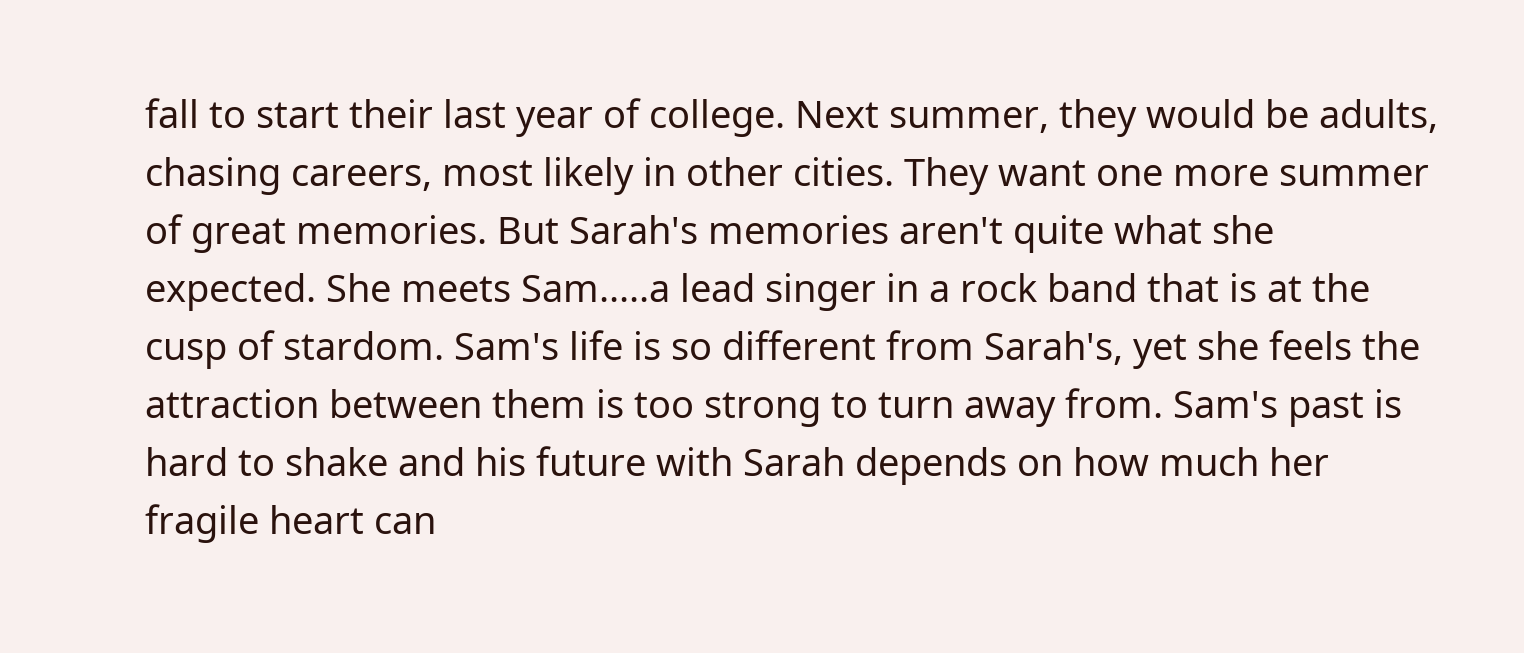fall to start their last year of college. Next summer, they would be adults, chasing careers, most likely in other cities. They want one more summer of great memories. But Sarah's memories aren't quite what she expected. She meets Sam.....a lead singer in a rock band that is at the cusp of stardom. Sam's life is so different from Sarah's, yet she feels the attraction between them is too strong to turn away from. Sam's past is hard to shake and his future with Sarah depends on how much her fragile heart can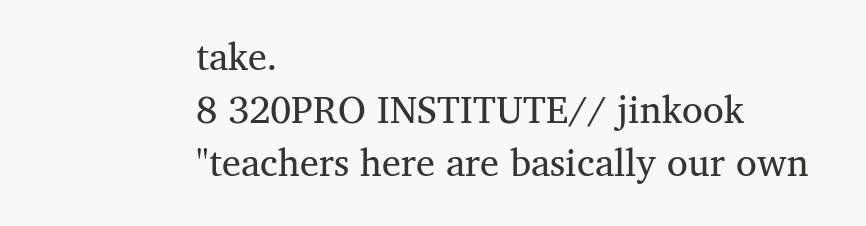take.
8 320PRO INSTITUTE// jinkook
"teachers here are basically our own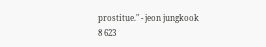prostitue." - jeon jungkook
8 623